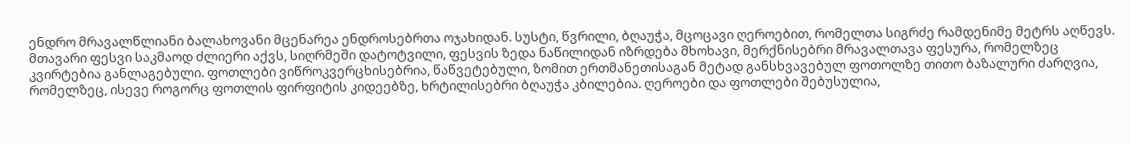ენდრო მრავალწლიანი ბალახოვანი მცენარეა ენდროსებრთა ოჯახიდან. სუსტი, წვრილი, ბღაუჭა, მცოცავი ღეროებით, რომელთა სიგრძე რამდენიმე მეტრს აღწევს. მთავარი ფესვი საკმაოდ ძლიერი აქვს, სიღრმეში დატოტვილი, ფესვის ზედა ნაწილიდან იზრდება მხოხავი, მერქნისებრი მრავალთავა ფესურა, რომელზეც კვირტებია განლაგებული. ფოთლები ვიწროკვერცხისებრია, წაწვეტებული, ზომით ერთმანეთისაგან მეტად განსხვავებულ ფოთოლზე თითო ბაზალური ძარღვია, რომელზეც, ისევე როგორც ფოთლის ფირფიტის კიდეებზე, ხრტილისებრი ბღაუჭა კბილებია. ღეროები და ფოთლები შებუსულია,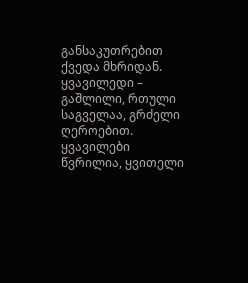განსაკუთრებით ქვედა მხრიდან.
ყვავილედი – გაშლილი, რთული საგველაა, გრძელი ღეროებით. ყვავილები წვრილია, ყვითელი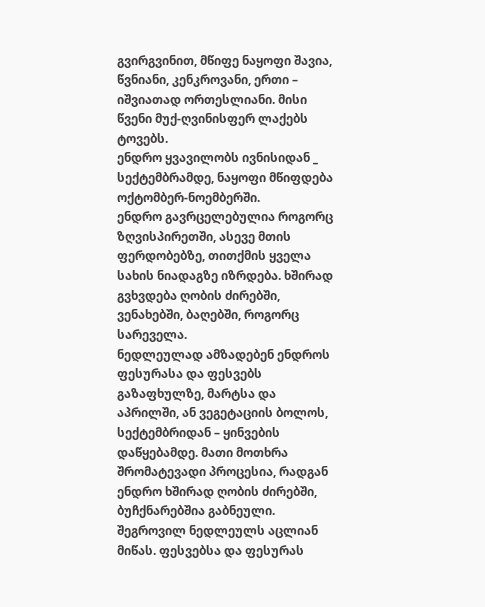გვირგვინით, მწიფე ნაყოფი შავია, წვნიანი, კენკროვანი, ერთი – იშვიათად ორთესლიანი. მისი წვენი მუქ-ღვინისფერ ლაქებს ტოვებს.
ენდრო ყვავილობს ივნისიდან _ სექტემბრამდე, ნაყოფი მწიფდება ოქტომბერ-ნოემბერში.
ენდრო გავრცელებულია როგორც ზღვისპირეთში, ასევე მთის ფერდობებზე, თითქმის ყველა სახის ნიადაგზე იზრდება. ხშირად გვხვდება ღობის ძირებში, ვენახებში, ბაღებში, როგორც სარეველა.
ნედლეულად ამზადებენ ენდროს ფესურასა და ფესვებს გაზაფხულზე, მარტსა და აპრილში, ან ვეგეტაციის ბოლოს, სექტემბრიდან – ყინვების დაწყებამდე. მათი მოთხრა შრომატევადი პროცესია, რადგან ენდრო ხშირად ღობის ძირებში, ბუჩქნარებშია გაბნეული. შეგროვილ ნედლეულს აცლიან მიწას. ფესვებსა და ფესურას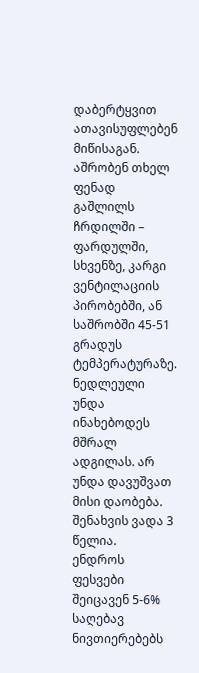დაბერტყვით ათავისუფლებენ მიწისაგან. აშრობენ თხელ ფენად გაშლილს ჩრდილში – ფარდულში, სხვენზე, კარგი ვენტილაციის პირობებში, ან საშრობში 45-51 გრადუს ტემპერატურაზე. ნედლეული უნდა ინახებოდეს მშრალ ადგილას. არ უნდა დავუშვათ მისი დაობება. შენახვის ვადა 3 წელია.
ენდროს ფესვები შეიცავენ 5-6% საღებავ ნივთიერებებს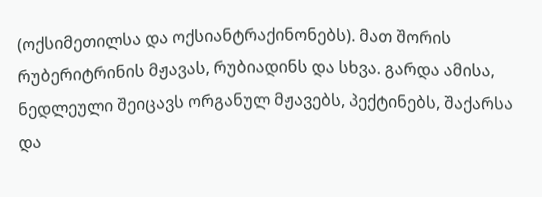(ოქსიმეთილსა და ოქსიანტრაქინონებს). მათ შორის რუბერიტრინის მჟავას, რუბიადინს და სხვა. გარდა ამისა, ნედლეული შეიცავს ორგანულ მჟავებს, პექტინებს, შაქარსა და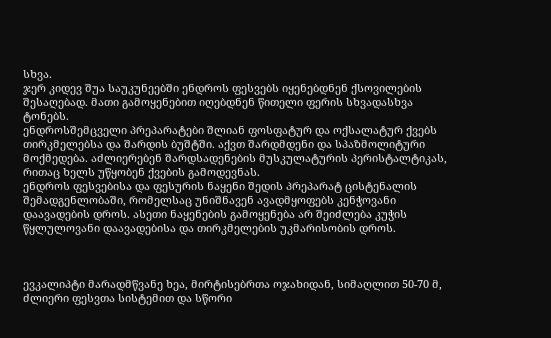სხვა.
ჯერ კიდევ შუა საუკუნეებში ენდროს ფესვებს იყენებდნენ ქსოვილების შესაღებად. მათი გამოყენებით იღებდნენ წითელი ფერის სხვადასხვა ტონებს.
ენდროსშემცველი პრეპარატები შლიან ფოსფატურ და ოქსალატურ ქვებს თირკმელებსა და შარდის ბუშტში. აქვთ შარდმდენი და სპაზმოლიტური მოქმედება. აძლიერებენ შარდსადენების მუსკულატურის პერისტალტიკას, რითაც ხელს უწყობენ ქვების გამოდევნას.
ენდროს ფესვებისა და ფესურის ნაყენი შედის პრეპარატ ცისტენალის შემადგენლობაში, რომელსაც უნიშნავენ ავადმყოფებს კენჭოვანი დაავადების დროს. ასეთი ნაყენების გამოყენება არ შეიძლება კუჭის წყლულოვანი დაავადებისა და თირკმელების უკმარისობის დროს.



ევკალიპტი მარადმწვანე ხეა, მირტისებრთა ოჯახიდან, სიმაღლით 50-70 მ, ძლიერი ფესვთა სისტემით და სწორი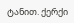ტანით. ქერქი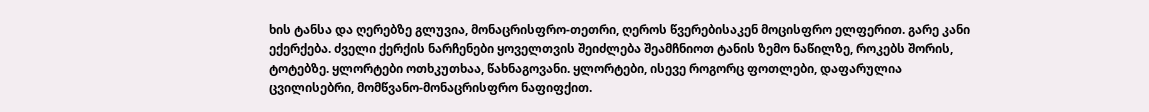ხის ტანსა და ღერებზე გლუვია, მონაცრისფრო-თეთრი, ღეროს წვერებისაკენ მოცისფრო ელფერით. გარე კანი ექერქება. ძველი ქერქის ნარჩენები ყოველთვის შეიძლება შეამჩნიოთ ტანის ზემო ნაწილზე, როკებს შორის, ტოტებზე. ყლორტები ოთხკუთხაა, წახნაგოვანი. ყლორტები, ისევე როგორც ფოთლები, დაფარულია ცვილისებრი, მომწვანო-მონაცრისფრო ნაფიფქით.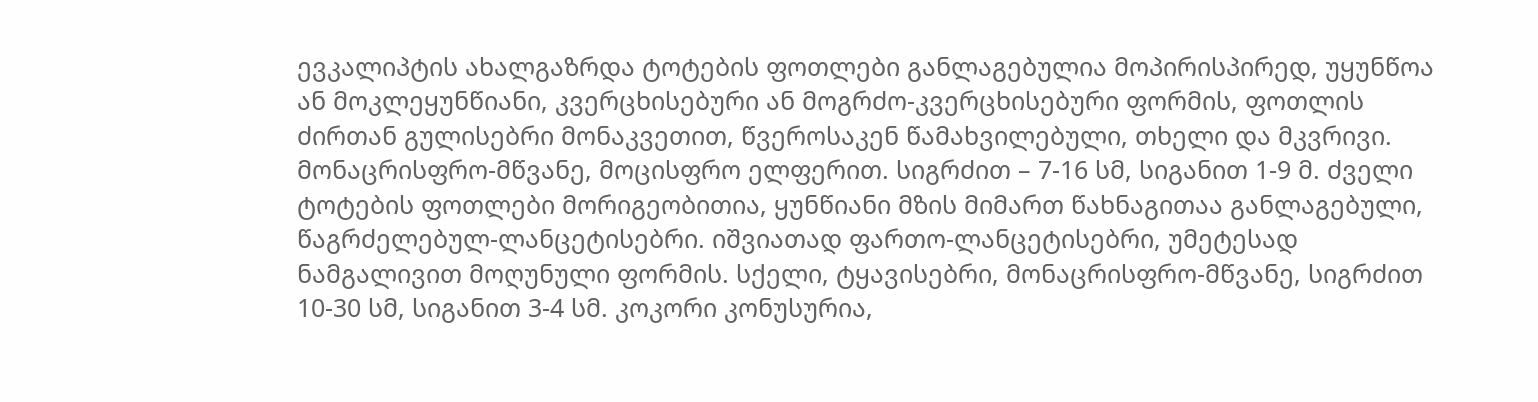ევკალიპტის ახალგაზრდა ტოტების ფოთლები განლაგებულია მოპირისპირედ, უყუნწოა ან მოკლეყუნწიანი, კვერცხისებური ან მოგრძო-კვერცხისებური ფორმის, ფოთლის ძირთან გულისებრი მონაკვეთით, წვეროსაკენ წამახვილებული, თხელი და მკვრივი. მონაცრისფრო-მწვანე, მოცისფრო ელფერით. სიგრძით – 7-16 სმ, სიგანით 1-9 მ. ძველი ტოტების ფოთლები მორიგეობითია, ყუნწიანი მზის მიმართ წახნაგითაა განლაგებული, წაგრძელებულ-ლანცეტისებრი. იშვიათად ფართო-ლანცეტისებრი, უმეტესად ნამგალივით მოღუნული ფორმის. სქელი, ტყავისებრი, მონაცრისფრო-მწვანე, სიგრძით 10-30 სმ, სიგანით 3-4 სმ. კოკორი კონუსურია,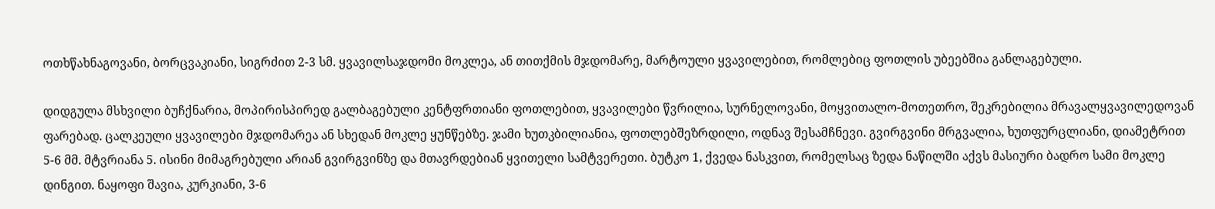ოთხწახნაგოვანი, ბორცვაკიანი, სიგრძით 2-3 სმ. ყვავილსაჯდომი მოკლეა, ან თითქმის მჯდომარე, მარტოული ყვავილებით, რომლებიც ფოთლის უბეებშია განლაგებული.

დიდგულა მსხვილი ბუჩქნარია, მოპირისპირედ გალბაგებული კენტფრთიანი ფოთლებით, ყვავილები წვრილია, სურნელოვანი, მოყვითალო-მოთეთრო, შეკრებილია მრავალყვავილედოვან ფარებად. ცალკეული ყვავილები მჯდომარეა ან სხედან მოკლე ყუნწებზე. ჯამი ხუთკბილიანია, ფოთლებშეზრდილი, ოდნავ შესამჩნევი. გვირგვინი მრგვალია, ხუთფურცლიანი, დიამეტრით 5-6 მმ. მტვრიანა 5. ისინი მიმაგრებული არიან გვირგვინზე და მთავრდებიან ყვითელი სამტვერეთი. ბუტკო 1, ქვედა ნასკვით, რომელსაც ზედა ნაწილში აქვს მასიური ბადრო სამი მოკლე დინგით. ნაყოფი შავია, კურკიანი, 3-6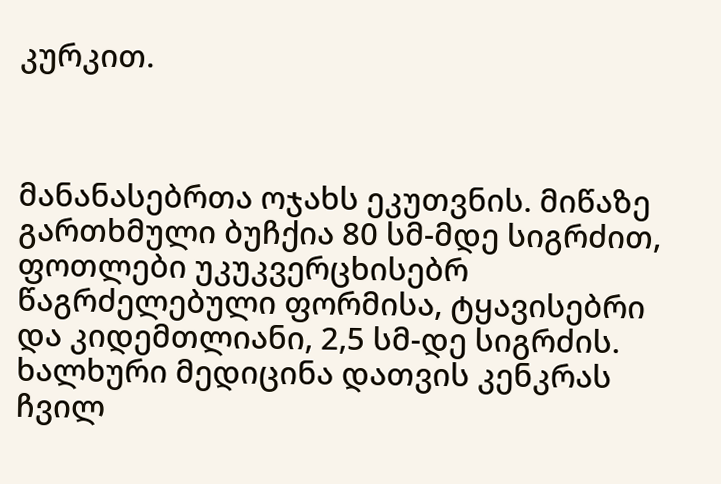კურკით.



მანანასებრთა ოჯახს ეკუთვნის. მიწაზე გართხმული ბუჩქია 80 სმ-მდე სიგრძით, ფოთლები უკუკვერცხისებრ წაგრძელებული ფორმისა, ტყავისებრი და კიდემთლიანი, 2,5 სმ-დე სიგრძის.
ხალხური მედიცინა დათვის კენკრას ჩვილ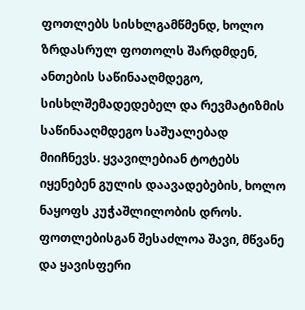ფოთლებს სისხლგამწმენდ, ხოლო ზრდასრულ ფოთოლს შარდმდენ, ანთების საწინააღმდეგო, სისხლშემადედებელ და რევმატიზმის საწინააღმდეგო საშუალებად მიიჩნევს. ყვავილებიან ტოტებს იყენებენ გულის დაავადებების, ხოლო ნაყოფს კუჭაშლილობის დროს. ფოთლებისგან შესაძლოა შავი, მწვანე და ყავისფერი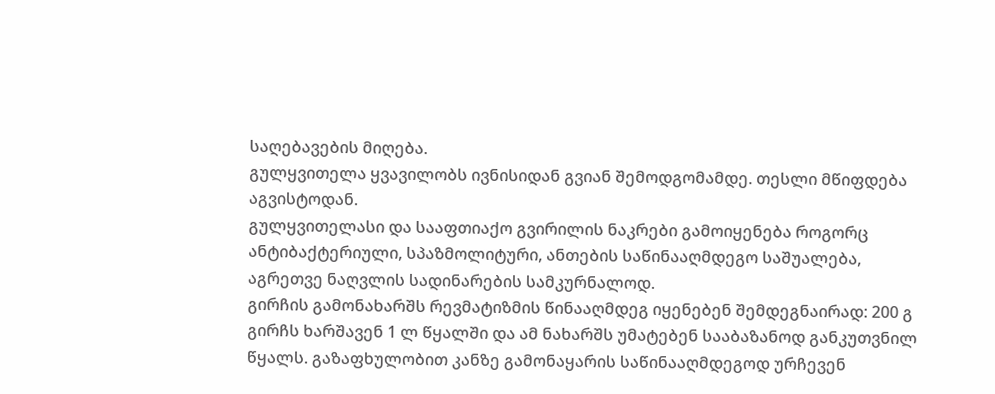საღებავების მიღება.
გულყვითელა ყვავილობს ივნისიდან გვიან შემოდგომამდე. თესლი მწიფდება აგვისტოდან.
გულყვითელასი და სააფთიაქო გვირილის ნაკრები გამოიყენება როგორც ანტიბაქტერიული, სპაზმოლიტური, ანთების საწინააღმდეგო საშუალება, აგრეთვე ნაღვლის სადინარების სამკურნალოდ.
გირჩის გამონახარშს რევმატიზმის წინააღმდეგ იყენებენ შემდეგნაირად: 200 გ გირჩს ხარშავენ 1 ლ წყალში და ამ ნახარშს უმატებენ სააბაზანოდ განკუთვნილ წყალს. გაზაფხულობით კანზე გამონაყარის საწინააღმდეგოდ ურჩევენ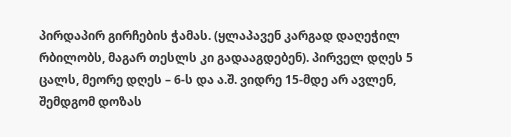პირდაპირ გირჩების ჭამას. (ყლაპავენ კარგად დაღეჭილ რბილობს, მაგარ თესლს კი გადააგდებენ). პირველ დღეს 5 ცალს, მეორე დღეს – 6-ს და ა.შ. ვიდრე 15-მდე არ ავლენ, შემდგომ დოზას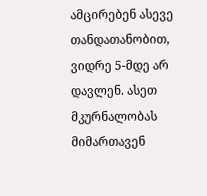ამცირებენ ასევე თანდათანობით, ვიდრე 5-მდე არ დავლენ. ასეთ მკურნალობას მიმართავენ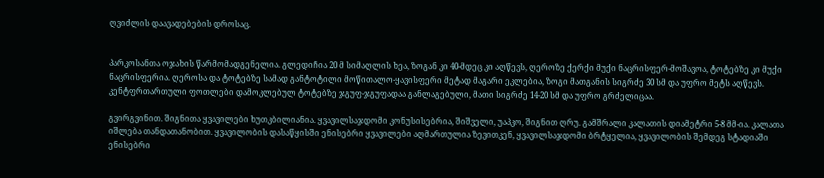ღვიძლის დაავადებების დროსაც.


პარკოსანთა ოჯახის წარმომადგენელია. გლედიჩია 20 მ სიმაღლის ხეა, ზოგან კი 40-მდეც კი აღწევს, ღეროზე ქერქი მუქი ნაცრისფერ-მოშავოა, ტოტებზე კი მუქი ნაცრისფერია. ღეროსა და ტოტებზე სამად განტოტილი მოწითალო-ყავისფერი მეტად მაგარი ეკლებია, ზოგი მათგანის სიგრძე 30 სმ და უფრო მეტს აღწევს. კენტფრთართული ფოთლები დამოკლებულ ტოტებზე ჯგუფ-ჯგუფადაა განლაგებული, მათი სიგრძე 14-20 სმ და უფრო გრძელიცაა.

გვირგვინით. შიგნითა ყვავილები ხუთკბილიანია. ყვავილსაჯდომი კონუსისებრია, შიშველი, უაპკო, შიგნით ღრუ. გამშრალი კალათის დიამეტრი 5-8 მმ-ია. კალათა იშლება თანდათანობით. ყვავილობის დასაწყისში ენისებრი ყვავილები აღმართულია ზევითკენ, ყვავილსაჯდომი ბრტყელია, ყვავილობის შემდეგ სტადიაში ენისებრი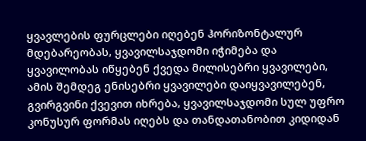ყვავლების ფურცლები იღებენ ჰორიზონტალურ მდებარეობას, ყვავილსაჯდომი იჭიმება და ყვავილობას იწყებენ ქვედა მილისებრი ყვავილები, ამის შემდეგ ენისებრი ყვავილები დაიყვავილებენ, გვირგვინი ქვევით იხრება, ყვავილსაჯდომი სულ უფრო კონუსურ ფორმას იღებს და თანდათანობით კიდიდან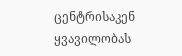ცენტრისაკენ ყვავილობას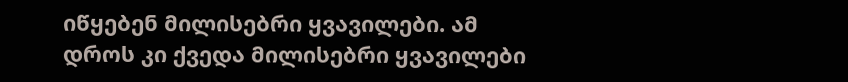იწყებენ მილისებრი ყვავილები. ამ დროს კი ქვედა მილისებრი ყვავილები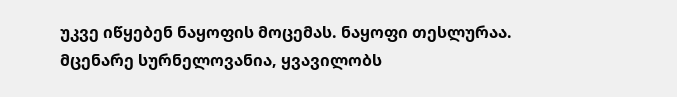უკვე იწყებენ ნაყოფის მოცემას. ნაყოფი თესლურაა. მცენარე სურნელოვანია, ყვავილობს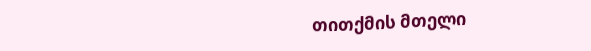თითქმის მთელი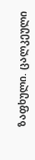ზაფხული. ცალკეული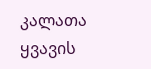კალათა ყვავის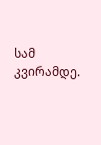სამ კვირამდე.